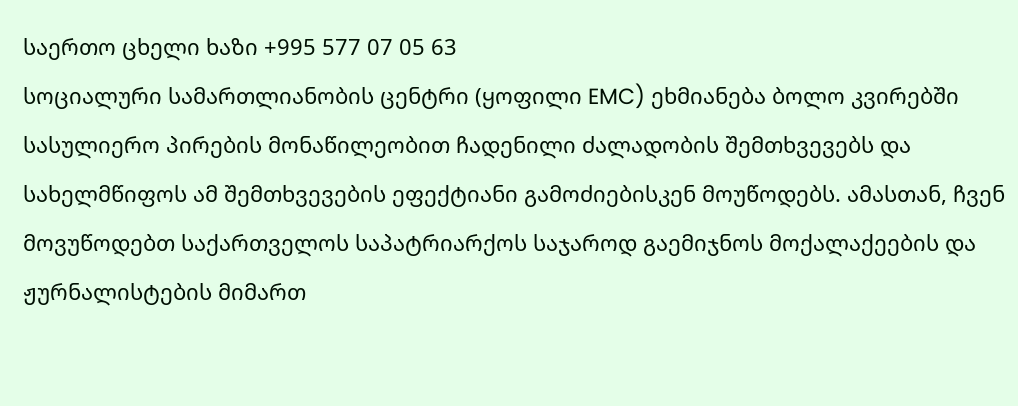საერთო ცხელი ხაზი +995 577 07 05 63
სოციალური სამართლიანობის ცენტრი (ყოფილი EMC) ეხმიანება ბოლო კვირებში სასულიერო პირების მონაწილეობით ჩადენილი ძალადობის შემთხვევებს და სახელმწიფოს ამ შემთხვევების ეფექტიანი გამოძიებისკენ მოუწოდებს. ამასთან, ჩვენ მოვუწოდებთ საქართველოს საპატრიარქოს საჯაროდ გაემიჯნოს მოქალაქეების და ჟურნალისტების მიმართ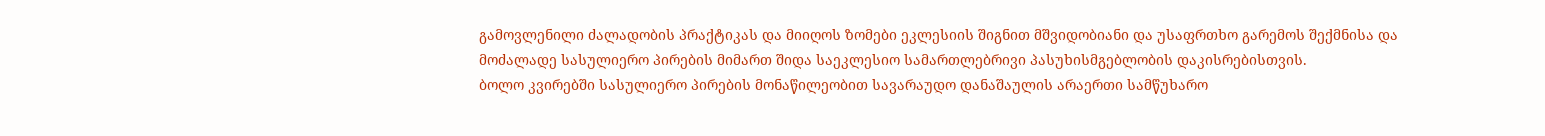გამოვლენილი ძალადობის პრაქტიკას და მიიღოს ზომები ეკლესიის შიგნით მშვიდობიანი და უსაფრთხო გარემოს შექმნისა და მოძალადე სასულიერო პირების მიმართ შიდა საეკლესიო სამართლებრივი პასუხისმგებლობის დაკისრებისთვის.
ბოლო კვირებში სასულიერო პირების მონაწილეობით სავარაუდო დანაშაულის არაერთი სამწუხარო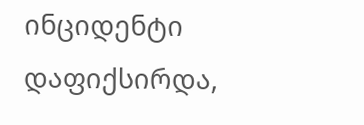ინციდენტი დაფიქსირდა,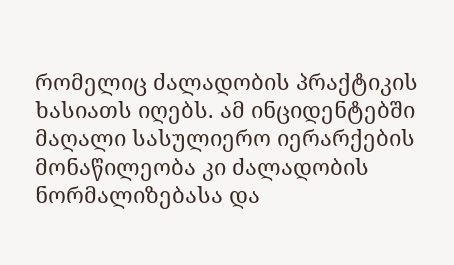რომელიც ძალადობის პრაქტიკის ხასიათს იღებს. ამ ინციდენტებში მაღალი სასულიერო იერარქების მონაწილეობა კი ძალადობის ნორმალიზებასა და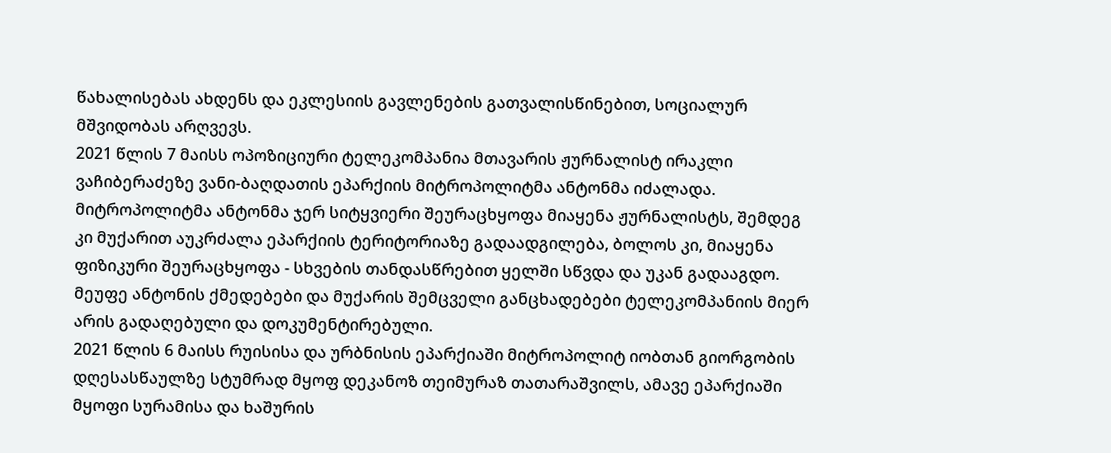წახალისებას ახდენს და ეკლესიის გავლენების გათვალისწინებით, სოციალურ მშვიდობას არღვევს.
2021 წლის 7 მაისს ოპოზიციური ტელეკომპანია მთავარის ჟურნალისტ ირაკლი ვაჩიბერაძეზე ვანი-ბაღდათის ეპარქიის მიტროპოლიტმა ანტონმა იძალადა. მიტროპოლიტმა ანტონმა ჯერ სიტყვიერი შეურაცხყოფა მიაყენა ჟურნალისტს, შემდეგ კი მუქარით აუკრძალა ეპარქიის ტერიტორიაზე გადაადგილება, ბოლოს კი, მიაყენა ფიზიკური შეურაცხყოფა - სხვების თანდასწრებით ყელში სწვდა და უკან გადააგდო. მეუფე ანტონის ქმედებები და მუქარის შემცველი განცხადებები ტელეკომპანიის მიერ არის გადაღებული და დოკუმენტირებული.
2021 წლის 6 მაისს რუისისა და ურბნისის ეპარქიაში მიტროპოლიტ იობთან გიორგობის დღესასწაულზე სტუმრად მყოფ დეკანოზ თეიმურაზ თათარაშვილს, ამავე ეპარქიაში მყოფი სურამისა და ხაშურის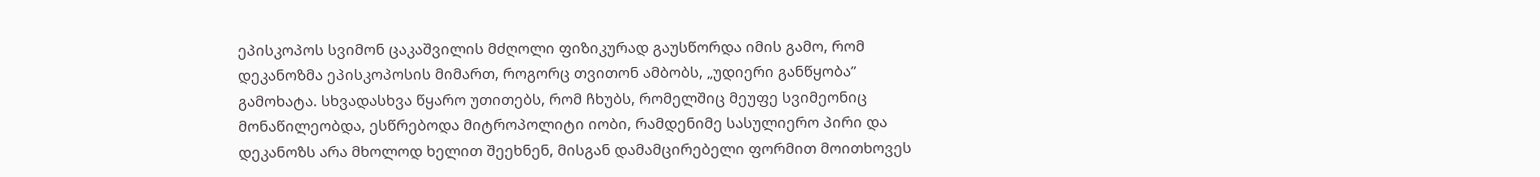ეპისკოპოს სვიმონ ცაკაშვილის მძღოლი ფიზიკურად გაუსწორდა იმის გამო, რომ დეკანოზმა ეპისკოპოსის მიმართ, როგორც თვითონ ამბობს, „უდიერი განწყობა” გამოხატა. სხვადასხვა წყარო უთითებს, რომ ჩხუბს, რომელშიც მეუფე სვიმეონიც მონაწილეობდა, ესწრებოდა მიტროპოლიტი იობი, რამდენიმე სასულიერო პირი და დეკანოზს არა მხოლოდ ხელით შეეხნენ, მისგან დამამცირებელი ფორმით მოითხოვეს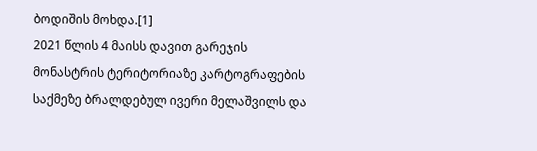ბოდიშის მოხდა.[1]
2021 წლის 4 მაისს დავით გარეჯის მონასტრის ტერიტორიაზე კარტოგრაფების საქმეზე ბრალდებულ ივერი მელაშვილს და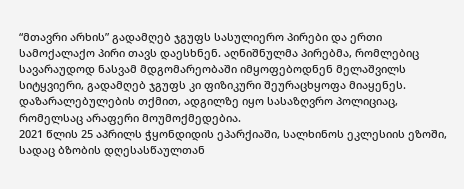“მთავრი არხის” გადამღებ ჯგუფს სასულიერო პირები და ერთი სამოქალაქო პირი თავს დაესხნენ. აღნიშნულმა პირებმა, რომლებიც სავარაუდოდ ნასვამ მდგომარეობაში იმყოფებოდნენ მელაშვილს სიტყვიერი, გადამღებ ჯგუფს კი ფიზიკური შეურაცხყოფა მიაყენეს. დაზარალებულების თქმით, ადგილზე იყო სასაზღვრო პოლიციაც, რომელსაც არაფერი მოუმოქმედებია.
2021 წლის 25 აპრილს ჭყონდიდის ეპარქიაში, სალხინოს ეკლესიის ეზოში, სადაც ბზობის დღესასწაულთან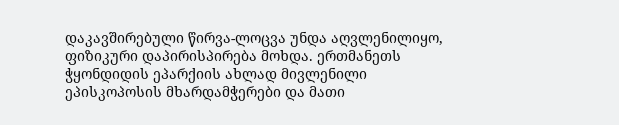დაკავშირებული წირვა-ლოცვა უნდა აღვლენილიყო, ფიზიკური დაპირისპირება მოხდა. ერთმანეთს ჭყონდიდის ეპარქიის ახლად მივლენილი ეპისკოპოსის მხარდამჭერები და მათი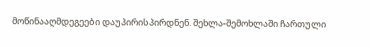მოწინააღმდეგეები დაუპირისპირდნენ. შეხლა-შემოხლაში ჩართული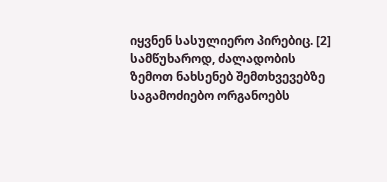იყვნენ სასულიერო პირებიც. [2]
სამწუხაროდ, ძალადობის ზემოთ ნახსენებ შემთხვევებზე საგამოძიებო ორგანოებს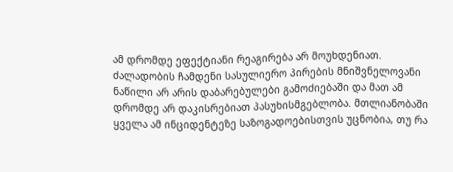ამ დრომდე ეფექტიანი რეაგირება არ მოუხდენიათ. ძალადობის ჩამდენი სასულიერო პირების მნიშვნელოვანი ნაწილი არ არის დაბარებულები გამოძიებაში და მათ ამ დრომდე არ დაკისრებიათ პასუხისმგებლობა. მთლიანობაში ყველა ამ ინციდენტეზე საზოგადოებისთვის უცნობია, თუ რა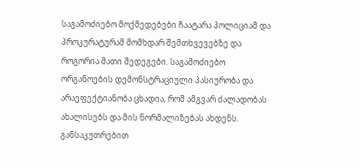საგამოძიებო მოქმედებები ჩაატარა პოლიციამ და პროკურატურამ მომხდარ შემთხვევებზე და როგორია მათი შედეგები. საგამოძიებო ორგანოების დემონსტრაციული პასიურობა და არაეფექტიანობა ცხადია, რომ ამგვარ ძალადობას ახალისებს და მის ნორმალიზებას ახდენს. განსაკუთრებით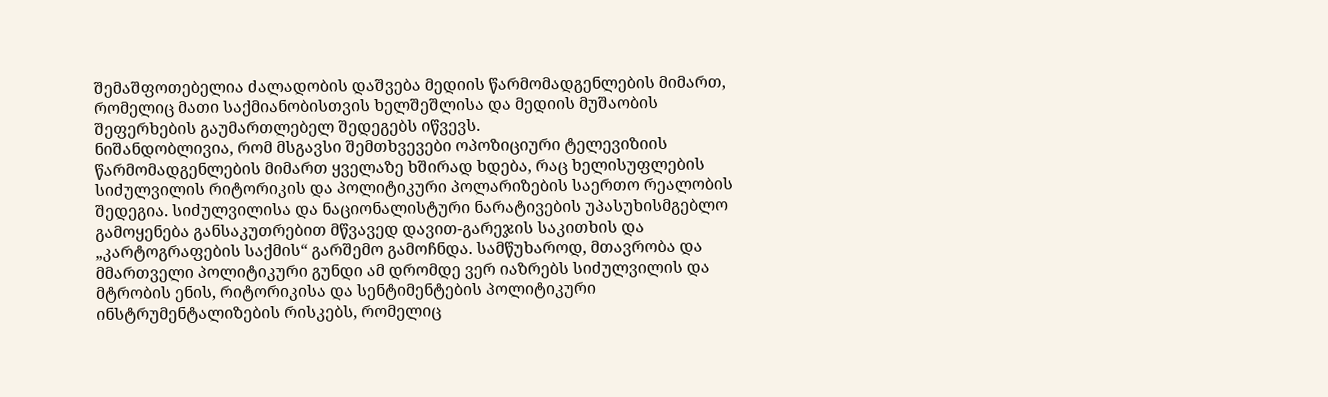შემაშფოთებელია ძალადობის დაშვება მედიის წარმომადგენლების მიმართ, რომელიც მათი საქმიანობისთვის ხელშეშლისა და მედიის მუშაობის შეფერხების გაუმართლებელ შედეგებს იწვევს.
ნიშანდობლივია, რომ მსგავსი შემთხვევები ოპოზიციური ტელევიზიის წარმომადგენლების მიმართ ყველაზე ხშირად ხდება, რაც ხელისუფლების სიძულვილის რიტორიკის და პოლიტიკური პოლარიზების საერთო რეალობის შედეგია. სიძულვილისა და ნაციონალისტური ნარატივების უპასუხისმგებლო გამოყენება განსაკუთრებით მწვავედ დავით-გარეჯის საკითხის და „კარტოგრაფების საქმის“ გარშემო გამოჩნდა. სამწუხაროდ, მთავრობა და მმართველი პოლიტიკური გუნდი ამ დრომდე ვერ იაზრებს სიძულვილის და მტრობის ენის, რიტორიკისა და სენტიმენტების პოლიტიკური ინსტრუმენტალიზების რისკებს, რომელიც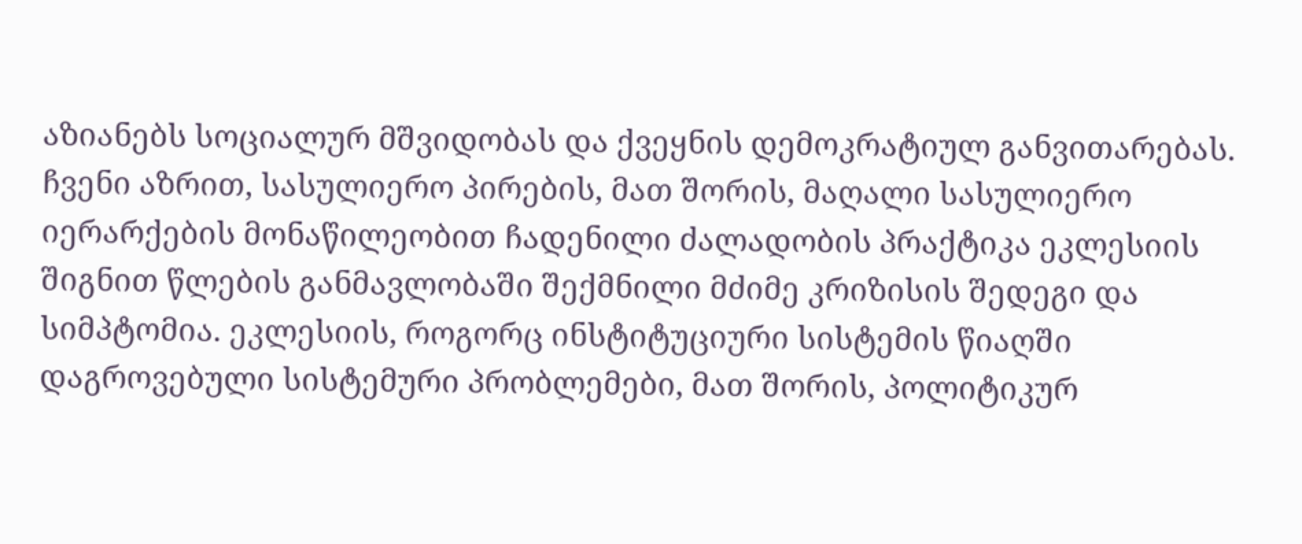აზიანებს სოციალურ მშვიდობას და ქვეყნის დემოკრატიულ განვითარებას.
ჩვენი აზრით, სასულიერო პირების, მათ შორის, მაღალი სასულიერო იერარქების მონაწილეობით ჩადენილი ძალადობის პრაქტიკა ეკლესიის შიგნით წლების განმავლობაში შექმნილი მძიმე კრიზისის შედეგი და სიმპტომია. ეკლესიის, როგორც ინსტიტუციური სისტემის წიაღში დაგროვებული სისტემური პრობლემები, მათ შორის, პოლიტიკურ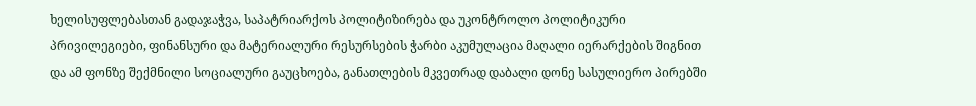ხელისუფლებასთან გადაჯაჭვა, საპატრიარქოს პოლიტიზირება და უკონტროლო პოლიტიკური პრივილეგიები, ფინანსური და მატერიალური რესურსების ჭარბი აკუმულაცია მაღალი იერარქების შიგნით და ამ ფონზე შექმნილი სოციალური გაუცხოება, განათლების მკვეთრად დაბალი დონე სასულიერო პირებში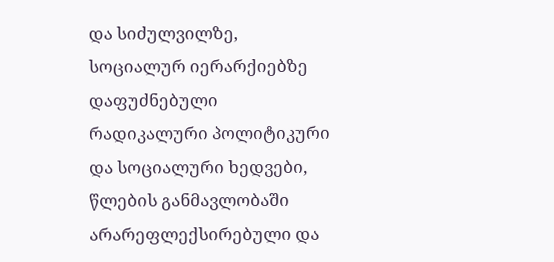და სიძულვილზე, სოციალურ იერარქიებზე დაფუძნებული რადიკალური პოლიტიკური და სოციალური ხედვები, წლების განმავლობაში არარეფლექსირებული და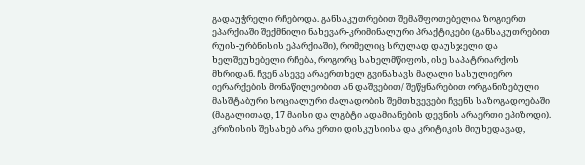გადაუჭრელი რჩებოდა. განსაკუთრებით შემაშფოთებელია ზოგიერთ ეპარქიაში შექმნილი ნახევარ-კრიმინალური პრაქტიკები (განსაკუთრებით რუის-ურბნისის ეპარქიაში), რომელიც სრულად დაუსჯელი და ხელშეუხებელი რჩება, როგორც სახელმწიფოს, ისე საპატრიარქოს მხრიდან. ჩვენ ასევე არაერთხელ გვინახავს მაღალი სასულიერო იერარქების მონაწილეობით ან დაშვებით/ შეწყნარებით ორგანიზებული მასშტაბური სოციალური ძალადობის შემთხვევები ჩვენს საზოგადოებაში (მაგალითად, 17 მაისი და ლგბტი ადამიანების დევნის არაერთი ეპიზოდი). კრიზისის შესახებ არა ერთი დისკუსიისა და კრიტიკის მიუხედავად,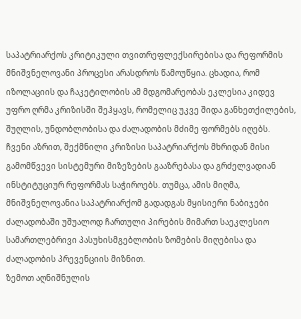საპატრიარქოს კრიტიკული თვითრეფლექსირებისა და რეფორმის მნიშვნელოვანი პროცესი არასდროს წამოუწყია. ცხადია, რომ იზოლაციის და ჩაკეტილობის ამ მდგომარეობას ეკლესია კიდევ უფრო ღრმა კრიზისში შეჰყავს, რომელიც უკვე შიდა განხეთქილების, შუღლის, უნდობლობისა და ძალადობის მძიმე ფორმებს იღებს.
ჩვენი აზრით, შექმნილი კრიზისი საპატრიარქოს მხრიდან მისი გამომწვევი სისტემური მიზეზების გააზრებასა და გრძელვადიან ინსტიტუციურ რეფორმას საჭიროებს. თუმცა, ამის მიღმა, მნიშვნელოვანია საპატრიარქომ გადადგას მყისიერი ნაბიჯები ძალადობაში უშუალოდ ჩართული პირების მიმართ საეკლესიო სამართლებრივი პასუხისმგებლობის ზომების მიღებისა და ძალადობის პრევენციის მიზნით.
ზემოთ აღნიშნულის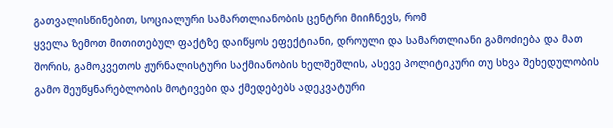გათვალისწინებით, სოციალური სამართლიანობის ცენტრი მიიჩნევს, რომ
ყველა ზემოთ მითითებულ ფაქტზე დაიწყოს ეფექტიანი, დროული და სამართლიანი გამოძიება და მათ შორის, გამოკვეთოს ჟურნალისტური საქმიანობის ხელშეშლის, ასევე პოლიტიკური თუ სხვა შეხედულობის გამო შეუწყნარებლობის მოტივები და ქმედებებს ადეკვატური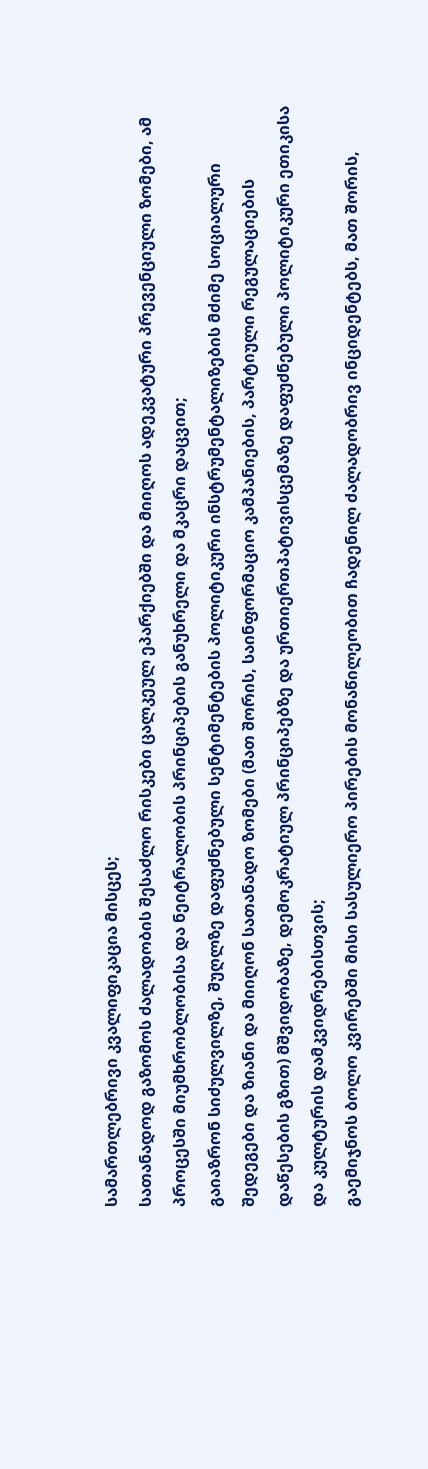სამართლებრივი კვალიფიკაცია მისცეს;
სათანადოდ გაზომოს ძალადობის შესაძლო რისკები ცალკეულ ეპარქიებში და მიიღოს ადეკვატური პრევენციული ზომები, ამ პროცესში მიუმხრობლობისა და ნეიტრალობის პრინციპების განუხრელი და მკაცრი დაცვით;
გაიაზრონ სიძულვილზე, შუღლზე დაფუძნებული სენტიმენტების პოლიტიკური ინსტრუმენტალიზების მძიმე სოციალური შედეგები და ზიანი და მიიღონ სათანადო ზომები (მათ შორის, საინფორმაციო კამპანიების, პარტიული რეგულაციების დაწესების გზით) მშვიდობაზე, დემოკრატიულ პრინციპებზე და ურთიერთპატივისცემაზე დაფუძნებული პოლიტიკური ეთიკისა და კულტურის დამკვიდრებისთვის;
გაემიჯნოს ბოლო კვირებში მისი სასულიერო პირების მონაწილეობით ჩადენილ ძალადობრივ ინციდენტებს, მათ შორის,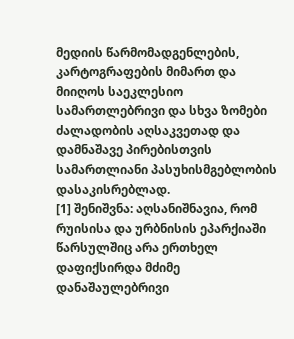მედიის წარმომადგენლების, კარტოგრაფების მიმართ და მიიღოს საეკლესიო სამართლებრივი და სხვა ზომები ძალადობის აღსაკვეთად და დამნაშავე პირებისთვის სამართლიანი პასუხისმგებლობის დასაკისრებლად.
[1] შენიშვნა: აღსანიშნავია, რომ რუისისა და ურბნისის ეპარქიაში წარსულშიც არა ერთხელ დაფიქსირდა მძიმე დანაშაულებრივი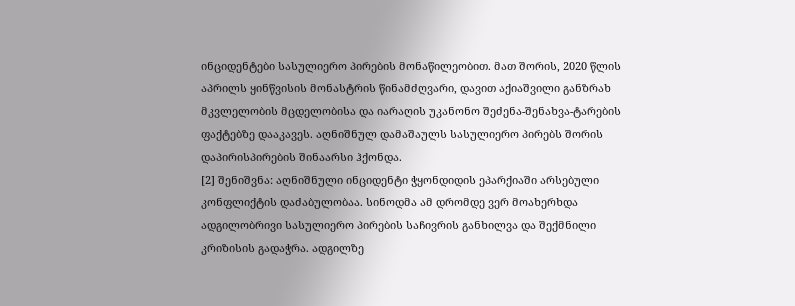ინციდენტები სასულიერო პირების მონაწილეობით. მათ შორის, 2020 წლის აპრილს ყინწვისის მონასტრის წინამძღვარი, დავით აქიაშვილი განზრახ მკვლელობის მცდელობისა და იარაღის უკანონო შეძენა-შენახვა-ტარების ფაქტებზე დააკავეს. აღნიშნულ დამაშაულს სასულიერო პირებს შორის დაპირისპირების შინაარსი ჰქონდა.
[2] შენიშვნა: აღნიშნული ინციდენტი ჭყონდიდის ეპარქიაში არსებული კონფლიქტის დაძაბულობაა. სინოდმა ამ დრომდე ვერ მოახერხდა ადგილობრივი სასულიერო პირების საჩივრის განხილვა და შექმნილი კრიზისის გადაჭრა. ადგილზე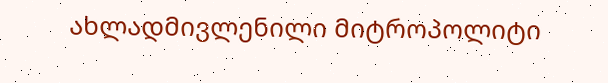ახლადმივლენილი მიტროპოლიტი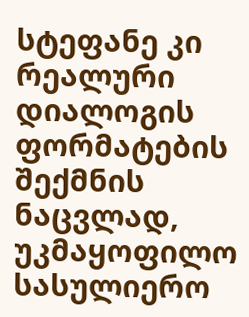სტეფანე კი რეალური დიალოგის ფორმატების შექმნის ნაცვლად, უკმაყოფილო სასულიერო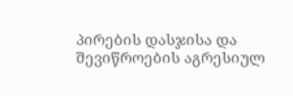პირების დასჯისა და შევიწროების აგრესიულ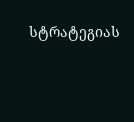სტრატეგიას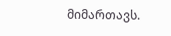მიმართავს.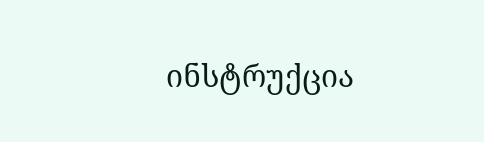ინსტრუქცია